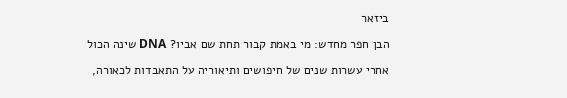ביזאר

הבן חפר מחדש: מי באמת קבור תחת שם אביו? DNA שינה הכול

אחרי עשרות שנים של חיפושים ותיאוריה על התאבדות לכאורה,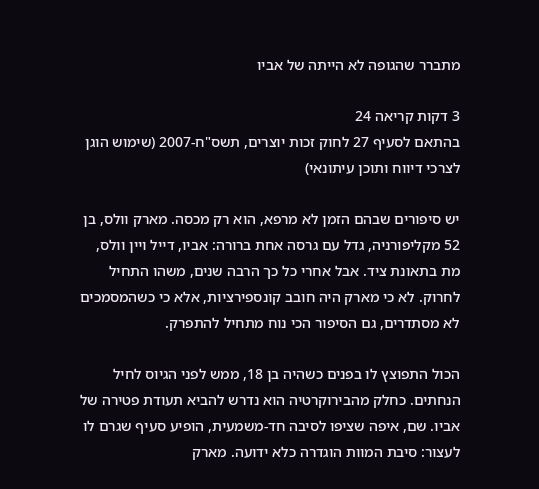מתברר שהגופה לא הייתה של אביו

3 דקות קריאה 24
בהתאם לסעיף 27 לחוק זכות יוצרים, תשס"ח-2007 (שימוש הוגן לצרכי דיווח ותוכן עיתונאי)

יש סיפורים שבהם הזמן לא מרפא, הוא רק מכסה. מארק וולס, בן 52 מקליפורניה, גדל עם גרסה אחת ברורה: אביו, דייל ויין וולס, מת בתאונת ציד. אבל אחרי כל כך הרבה שנים, משהו התחיל לחרוק. לא כי מארק היה חובב קונספירציות, אלא כי כשהמסמכים לא מסתדרים, גם הסיפור הכי נוח מתחיל להתפרק.

הכול התפוצץ לו בפנים כשהיה בן 18, ממש לפני הגיוס לחיל הנחתים. כחלק מהבירוקרטיה הוא נדרש להביא תעודת פטירה של אביו. שם, איפה שציפו לסיבה חד-משמעית, הופיע סעיף שגרם לו לעצור: סיבת המוות הוגדרה כלא ידועה. מארק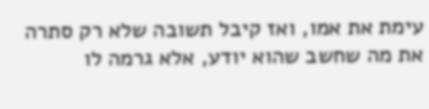עימת את אמו, ואז קיבל תשובה שלא רק סתרה את מה שחשב שהוא יודע, אלא גרמה לו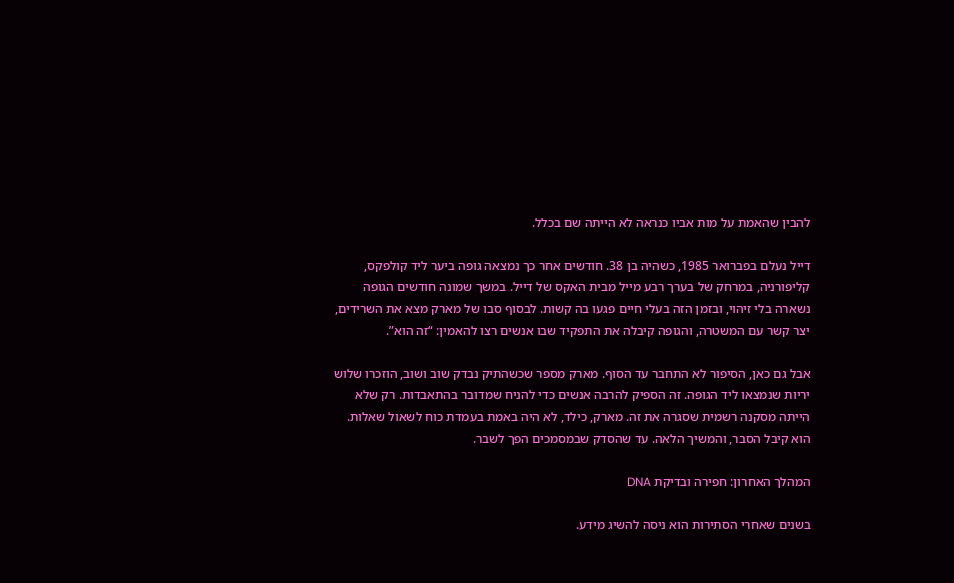להבין שהאמת על מות אביו כנראה לא הייתה שם בכלל.

דייל נעלם בפברואר 1985, כשהיה בן 38. חודשים אחר כך נמצאה גופה ביער ליד קולפקס, קליפורניה, במרחק של בערך רבע מייל מבית האקס של דייל. במשך שמונה חודשים הגופה נשארה בלי זיהוי, ובזמן הזה בעלי חיים פגעו בה קשות. לבסוף סבו של מארק מצא את השרידים, יצר קשר עם המשטרה, והגופה קיבלה את התפקיד שבו אנשים רצו להאמין: “זה הוא”.

אבל גם כאן, הסיפור לא התחבר עד הסוף. מארק מספר שכשהתיק נבדק שוב ושוב, הוזכרו שלוש יריות שנמצאו ליד הגופה. זה הספיק להרבה אנשים כדי להניח שמדובר בהתאבדות. רק שלא הייתה מסקנה רשמית שסגרה את זה. מארק, כילד, לא היה באמת בעמדת כוח לשאול שאלות. הוא קיבל הסבר, והמשיך הלאה. עד שהסדק שבמסמכים הפך לשבר.

המהלך האחרון: חפירה ובדיקת DNA

בשנים שאחרי הסתירות הוא ניסה להשיג מידע.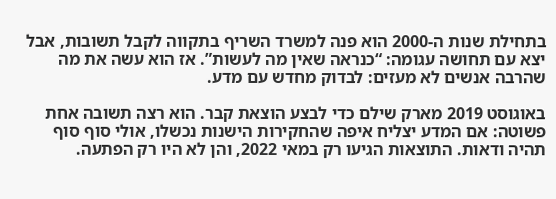בתחילת שנות ה-2000 הוא פנה למשרד השריף בתקווה לקבל תשובות, אבל יצא עם תחושה עגומה: “כנראה שאין מה לעשות”. אז הוא עשה את מה שהרבה אנשים לא מעזים: לבדוק מחדש עם מדע.

באוגוסט 2019 מארק שילם כדי לבצע הוצאת קבר. הוא רצה תשובה אחת פשוטה: אם המדע יצליח איפה שהחקירות הישנות נכשלו, אולי סוף סוף תהיה ודאות. התוצאות הגיעו רק במאי 2022, והן לא היו רק הפתעה.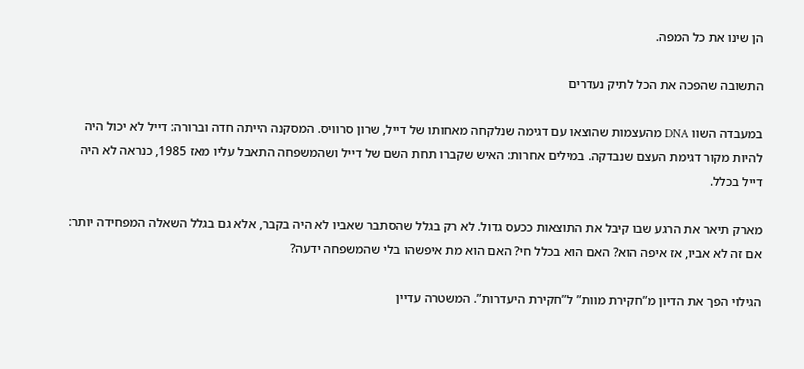הן שינו את כל המפה.

התשובה שהפכה את הכל לתיק נעדרים

במעבדה השוו DNA מהעצמות שהוצאו עם דגימה שנלקחה מאחותו של דייל, שרון סרוויס. המסקנה הייתה חדה וברורה: דייל לא יכול היה להיות מקור דגימת העצם שנבדקה. במילים אחרות: האיש שקברו תחת השם של דייל ושהמשפחה התאבל עליו מאז 1985, כנראה לא היה דייל בכלל.

מארק תיאר את הרגע שבו קיבל את התוצאות ככעס גדול. לא רק בגלל שהסתבר שאביו לא היה בקבר, אלא גם בגלל השאלה המפחידה יותר: אם זה לא אביו, אז איפה הוא? האם הוא בכלל חי? האם הוא מת איפשהו בלי שהמשפחה ידעה?

הגילוי הפך את הדיון מ”חקירת מוות” ל”חקירת היעדרות”. המשטרה עדיין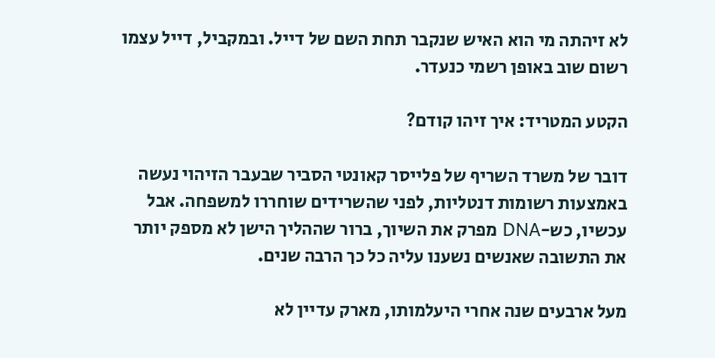לא זיהתה מי הוא האיש שנקבר תחת השם של דייל. ובמקביל, דייל עצמו רשום שוב באופן רשמי כנעדר.

הקטע המטריד: איך זיהו קודם?

דובר של משרד השריף של פלייסר קאונטי הסביר שבעבר הזיהוי נעשה באמצעות רשומות דנטליות, לפני שהשרידים שוחררו למשפחה. אבל עכשיו, כש-DNA מפרק את השיוך, ברור שההליך הישן לא מספק יותר את התשובה שאנשים נשענו עליה כל כך הרבה שנים.

מעל ארבעים שנה אחרי היעלמותו, מארק עדיין לא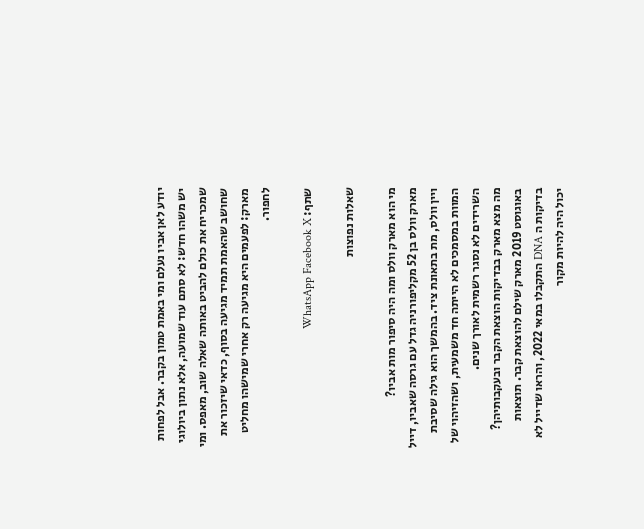יודע לאן אביו נעלם ומי באמת טמון בקבר. אבל לפחות יש משהו חדש: לא סתם עוד שמועה, אלא נתון ביולוגי שמכריח את כולם להביט באותה שאלה שוב, מאפס. ומי שחושב שהאמת תמיד מגיעה בסוף, כדאי שיזכור את מארק: לפעמים היא מגיעה רק אחרי שמישהו מחליט לחפור.

שתף: WhatsApp Facebook X

שאלות נפוצות

מי הוא מארק וולס ומה היה סיפור מות אביו?
מארק וולס בן 52 מקליפורניה גדל עם גרסה שאביו, דייל ויין וולס, מת בתאונת ציד. בהמשך הוא גילה שסיבת המוות במסמכים לא הייתה חד משמעית, ושהזיהוי של השרידים לא נסגר רשמית לאורך שנים.
מה מצא מארק בבדיקות הוצאת הקבר ובעקבותיהן?
באוגוסט 2019 מארק שילם להוצאת קבר. תוצאות בדיקות ה DNA התקבלו במאי 2022, והראו שדייל לא יכול היה להיות מקור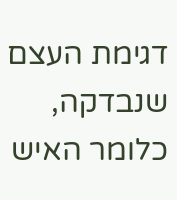דגימת העצם שנבדקה, כלומר האיש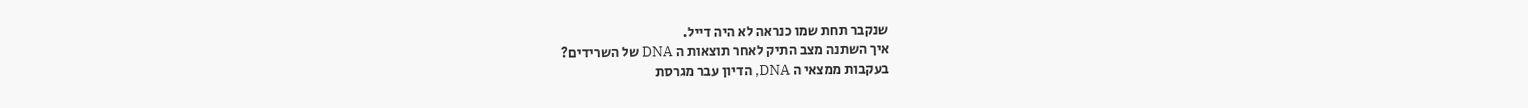שנקבר תחת שמו כנראה לא היה דייל.
איך השתנה מצב התיק לאחר תוצאות ה DNA של השרידים?
בעקבות ממצאי ה DNA, הדיון עבר מגרסת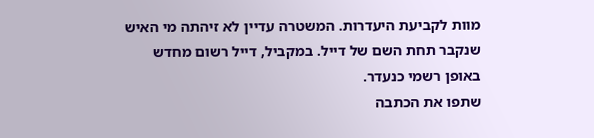מוות לקביעת היעדרות. המשטרה עדיין לא זיהתה מי האיש שנקבר תחת השם של דייל. במקביל, דייל רשום מחדש באופן רשמי כנעדר.
שתפו את הכתבה